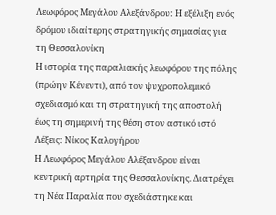Λεωφόρος Μεγάλου Αλεξάνδρου: Η εξέλιξη ενός δρόμου ιδιαίτερης στρατηγικής σημασίας για τη Θεσσαλονίκη
Η ιστορία της παραλιακής λεωφόρου της πόλης (πρώην Κένεντι), από τον ψυχροπολεμικό σχεδιασμό και τη στρατηγική της αποστολή έως τη σημερινή της θέση στον αστικό ιστό
Λέξεις: Νίκος Καλογήρου
Η Λεωφόρος Μεγάλου Αλέξανδρου είναι κεντρική αρτηρία της Θεσσαλονίκης. Διατρέχει τη Νέα Παραλία που σχεδιάστηκε και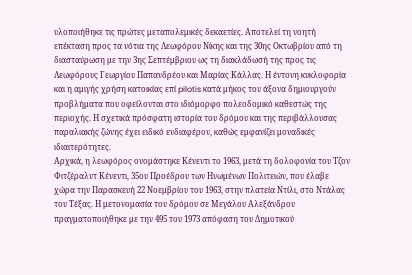υλοποιήθηκε τις πρώτες μεταπολεμικές δεκαετίες. Αποτελεί τη νοητή επέκταση προς τα νότια της Λεωφόρου Νίκης και της 30ης Οκτωβρίου από τη διασταύρωση με την 3ης Σεπτέμβριου ως τη διακλάδωσή της προς τις Λεωφόρους Γεωργίου Παπανδρέου και Μαρίας Κάλλας. Η έντονη κυκλοφορία και η αμιγής χρήση κατοικίας επί pilotis κατά μήκος του άξονα δημιουργούν προβλήματα που οφείλονται στο ιδιόμορφο πολεοδομικό καθεστώς της περιοχής. Η σχετικά πρόσφατη ιστορία του δρόμου και της περιβάλλουσας παραλιακής ζώνης έχει ειδικό ενδιαφέρον, καθώς εμφανίζει μοναδικές ιδιαιτερότητες.
Αρχικά, η λεωφόρος ονομάστηκε Κένεντι το 1963, μετά τη δολοφονία του Τζον Φιτζέραλντ Κένεντι, 35ου Προέδρου των Ηνωμένων Πολιτειών, που έλαβε χώρα την Παρασκευή 22 Νοεμβρίου του 1963, στην πλατεία Ντίλι, στο Ντάλας του Τέξας. Η μετονομασία του δρόμου σε Μεγάλου Αλεξάνδρου πραγματοποιήθηκε με την 495 του 1973 απόφαση του Δημοτικού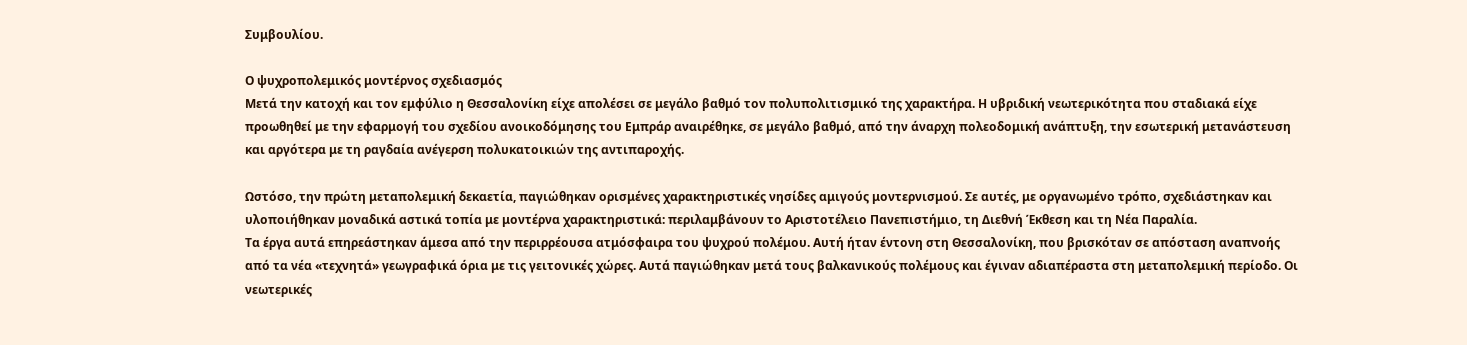Συμβουλίου.

Ο ψυχροπολεμικός μοντέρνος σχεδιασμός
Μετά την κατοχή και τον εμφύλιο η Θεσσαλονίκη είχε απολέσει σε μεγάλο βαθμό τον πολυπολιτισμικό της χαρακτήρα. Η υβριδική νεωτερικότητα που σταδιακά είχε προωθηθεί με την εφαρμογή του σχεδίου ανοικοδόμησης του Εμπράρ αναιρέθηκε, σε μεγάλο βαθμό, από την άναρχη πολεοδομική ανάπτυξη, την εσωτερική μετανάστευση και αργότερα με τη ραγδαία ανέγερση πολυκατοικιών της αντιπαροχής.

Ωστόσο, την πρώτη μεταπολεμική δεκαετία, παγιώθηκαν ορισμένες χαρακτηριστικές νησίδες αμιγούς μοντερνισμού. Σε αυτές, με οργανωμένο τρόπο, σχεδιάστηκαν και υλοποιήθηκαν μοναδικά αστικά τοπία με μοντέρνα χαρακτηριστικά: περιλαμβάνουν το Αριστοτέλειο Πανεπιστήμιο, τη Διεθνή Έκθεση και τη Νέα Παραλία.
Τα έργα αυτά επηρεάστηκαν άμεσα από την περιρρέουσα ατμόσφαιρα του ψυχρού πολέμου. Αυτή ήταν έντονη στη Θεσσαλονίκη, που βρισκόταν σε απόσταση αναπνοής από τα νέα «τεχνητά» γεωγραφικά όρια με τις γειτονικές χώρες. Αυτά παγιώθηκαν μετά τους βαλκανικούς πολέμους και έγιναν αδιαπέραστα στη μεταπολεμική περίοδο. Οι νεωτερικές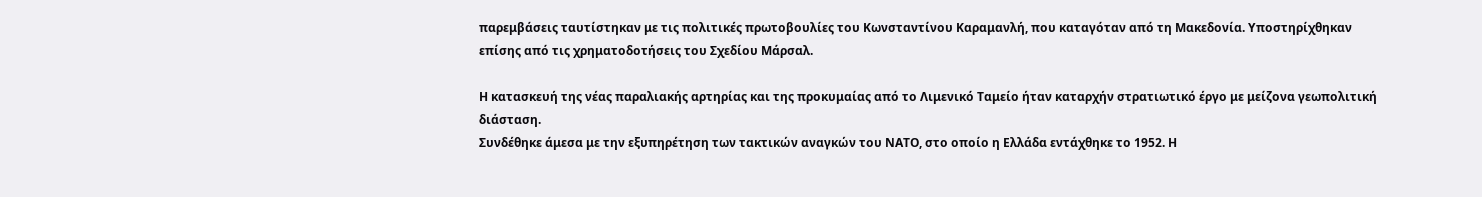παρεμβάσεις ταυτίστηκαν με τις πολιτικές πρωτοβουλίες του Κωνσταντίνου Καραμανλή, που καταγόταν από τη Μακεδονία. Υποστηρίχθηκαν επίσης από τις χρηματοδοτήσεις του Σχεδίου Μάρσαλ.

Η κατασκευή της νέας παραλιακής αρτηρίας και της προκυμαίας από το Λιμενικό Ταμείο ήταν καταρχήν στρατιωτικό έργο με μείζονα γεωπολιτική διάσταση.
Συνδέθηκε άμεσα με την εξυπηρέτηση των τακτικών αναγκών του ΝΑΤΟ, στο οποίο η Ελλάδα εντάχθηκε το 1952. Η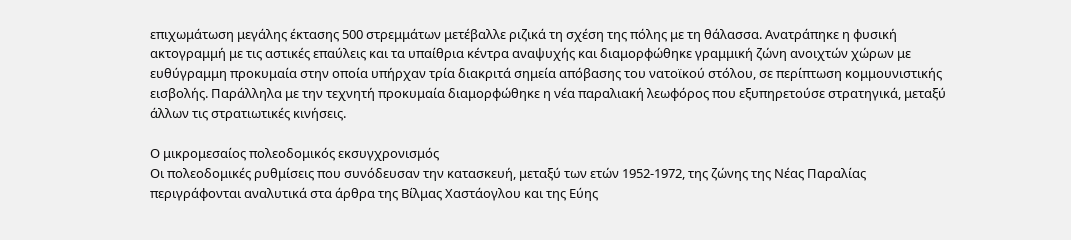επιχωμάτωση μεγάλης έκτασης 500 στρεμμάτων μετέβαλλε ριζικά τη σχέση της πόλης με τη θάλασσα. Ανατράπηκε η φυσική ακτογραμμή με τις αστικές επαύλεις και τα υπαίθρια κέντρα αναψυχής και διαμορφώθηκε γραμμική ζώνη ανοιχτών χώρων με ευθύγραμμη προκυμαία στην οποία υπήρχαν τρία διακριτά σημεία απόβασης του νατοϊκού στόλου, σε περίπτωση κομμουνιστικής εισβολής. Παράλληλα με την τεχνητή προκυμαία διαμορφώθηκε η νέα παραλιακή λεωφόρος που εξυπηρετούσε στρατηγικά, μεταξύ άλλων τις στρατιωτικές κινήσεις.

Ο μικρομεσαίος πολεοδομικός εκσυγχρονισμός
Οι πολεοδομικές ρυθμίσεις που συνόδευσαν την κατασκευή, μεταξύ των ετών 1952-1972, της ζώνης της Νέας Παραλίας περιγράφονται αναλυτικά στα άρθρα της Βίλμας Χαστάογλου και της Εύης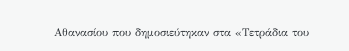Αθανασίου που δημοσιεύτηκαν στα «Τετράδια του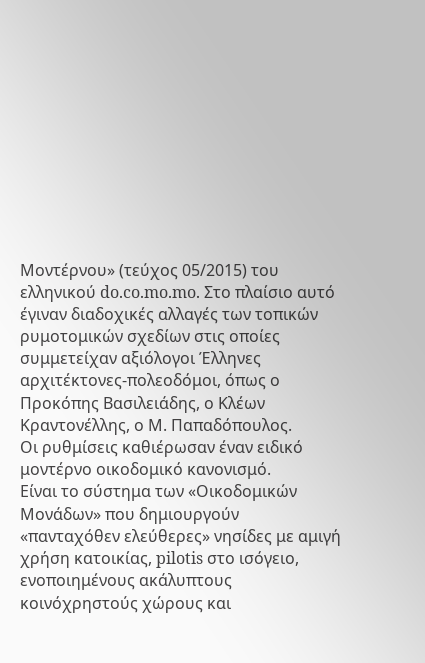Μοντέρνου» (τεύχος 05/2015) του ελληνικού do.co.mo.mo. Στο πλαίσιο αυτό έγιναν διαδοχικές αλλαγές των τοπικών ρυμοτομικών σχεδίων στις οποίες συμμετείχαν αξιόλογοι Έλληνες αρχιτέκτονες-πολεοδόμοι, όπως ο Προκόπης Βασιλειάδης, ο Κλέων Κραντονέλλης, ο Μ. Παπαδόπουλος.
Οι ρυθμίσεις καθιέρωσαν έναν ειδικό μοντέρνο οικοδομικό κανονισμό.
Είναι το σύστημα των «Οικοδομικών Μονάδων» που δημιουργούν «πανταχόθεν ελεύθερες» νησίδες με αμιγή χρήση κατοικίας, pilotis στο ισόγειο, ενοποιημένους ακάλυπτους κοινόχρηστούς χώρους και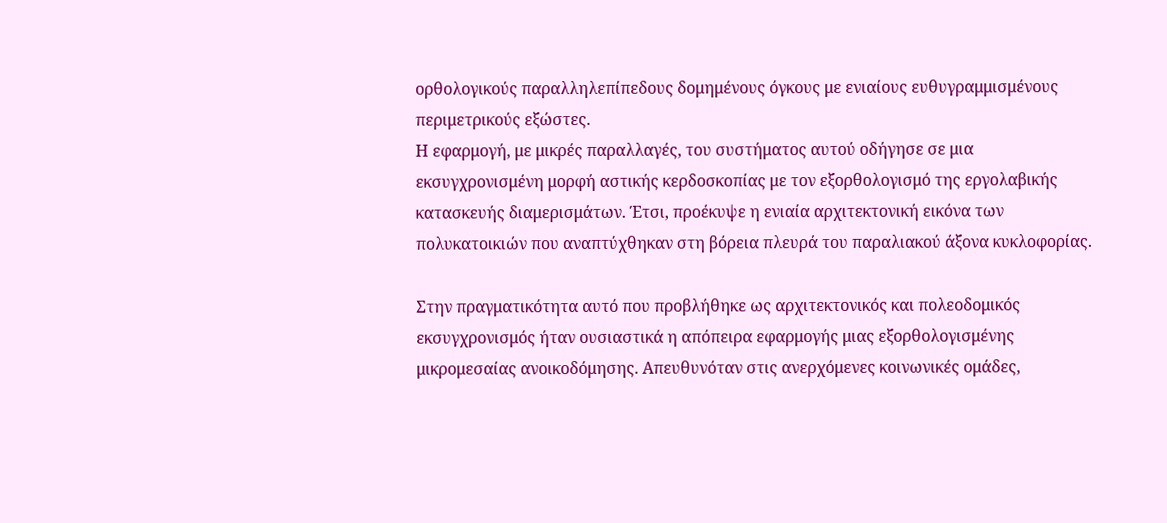ορθολογικούς παραλληλεπίπεδους δομημένους όγκους με ενιαίους ευθυγραμμισμένους περιμετρικούς εξώστες.
Η εφαρμογή, με μικρές παραλλαγές, του συστήματος αυτού οδήγησε σε μια εκσυγχρονισμένη μορφή αστικής κερδοσκοπίας με τον εξορθολογισμό της εργολαβικής κατασκευής διαμερισμάτων. Έτσι, προέκυψε η ενιαία αρχιτεκτονική εικόνα των πολυκατοικιών που αναπτύχθηκαν στη βόρεια πλευρά του παραλιακού άξονα κυκλοφορίας.

Στην πραγματικότητα αυτό που προβλήθηκε ως αρχιτεκτονικός και πολεοδομικός εκσυγχρονισμός ήταν ουσιαστικά η απόπειρα εφαρμογής μιας εξορθολογισμένης μικρομεσαίας ανοικοδόμησης. Απευθυνόταν στις ανερχόμενες κοινωνικές ομάδες,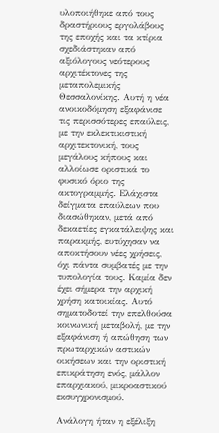υλοποιήθηκε από τους δραστήριους εργολάβους της εποχής και τα κτίρια σχεδιάστηκαν από αξιόλογους νεότερους αρχιτέκτονες της μεταπολεμικής Θεσσαλονίκης. Αυτή η νέα ανοικοδόμηση εξαφάνισε τις περισσότερες επαύλεις, με την εκλεκτικιστική αρχιτεκτονική, τους μεγάλους κήπους και αλλοίωσε οριστικά το φυσικό όριο της ακτογραμμής. Ελάχιστα δείγματα επαύλεων που διασώθηκαν, μετά από δεκαετίες εγκατάλειψης και παρακμής, ευτύχησαν να αποκτήσουν νέες χρήσεις, όχι πάντα συμβατές με την τυπολογία τους. Καμία δεν έχει σήμερα την αρχική χρήση κατοικίας. Αυτό σηματοδοτεί την επελθούσα κοινωνική μεταβολή, με την εξαφάνιση ή απώθηση των πρωταρχικών αστικών οικήσεων και την οριστική επικράτηση ενός, μάλλον επαρχιακού, μικροαστικού εκσυγχρονισμού.

Ανάλογη ήταν η εξέλιξη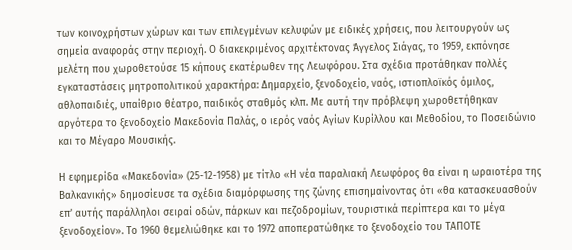των κοινοχρήστων χώρων και των επιλεγμένων κελυφών με ειδικές χρήσεις, που λειτουργούν ως σημεία αναφοράς στην περιοχή. Ο διακεκριμένος αρχιτέκτονας Άγγελος Σιάγας, το 1959, εκπόνησε μελέτη που χωροθετούσε 15 κήπους εκατέρωθεν της Λεωφόρου. Στα σχέδια προτάθηκαν πολλές εγκαταστάσεις μητροπολιτικού χαρακτήρα: Δημαρχείο, ξενοδοχείο, ναός, ιστιοπλοϊκός όμιλος, αθλοπαιδιές, υπαίθριο θέατρο, παιδικός σταθμός κλπ. Με αυτή την πρόβλεψη χωροθετήθηκαν αργότερα το ξενοδοχείο Μακεδονία Παλάς, ο ιερός ναός Αγίων Κυρίλλου και Μεθοδίου, το Ποσειδώνιο και το Μέγαρο Μουσικής.

Η εφημερίδα «Μακεδονία» (25-12-1958) με τίτλο «Η νέα παραλιακή Λεωφόρος θα είναι η ωραιοτέρα της Βαλκανικής» δημοσίευσε τα σχέδια διαμόρφωσης της ζώνης επισημαίνοντας ότι «θα κατασκευασθούν επ’ αυτής παράλληλοι σειραί οδών, πάρκων και πεζοδρομίων, τουριστικά περίπτερα και το μέγα ξενοδοχείον». Το 1960 θεμελιώθηκε και το 1972 αποπερατώθηκε το ξενοδοχείο του ΤΑΠΟΤΕ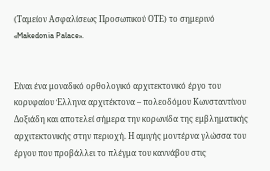(Ταμείον Ασφαλίσεως Προσωπικού ΟΤΕ) το σημερινό «Makedonia Palace».


Είναι ένα μοναδικό ορθολογικό αρχιτεκτονικό έργο του κορυφαίου Έλληνα αρχιτέκτονα – πολεοδόμου Κωνσταντίνου Δοξιάδη και αποτελεί σήμερα την κορωνίδα της εμβληματικής αρχιτεκτονικής στην περιοχή. Η αμιγής μοντέρνα γλώσσα του έργου που προβάλλει το πλέγμα του καννάβου στις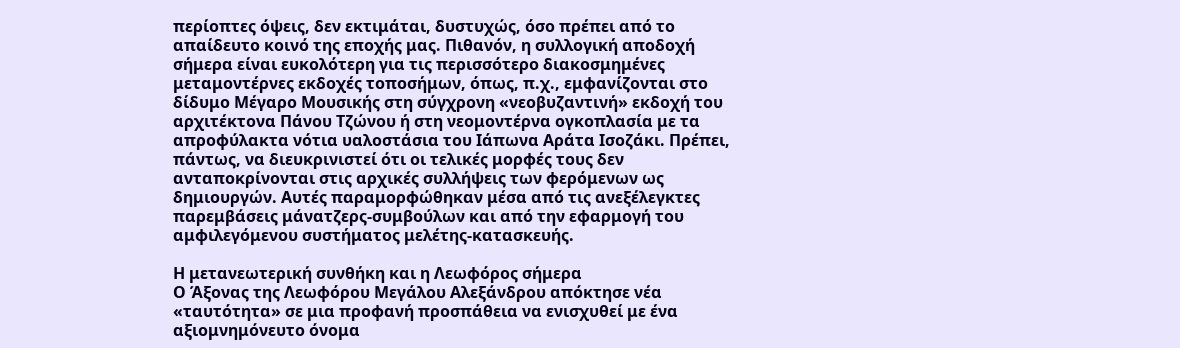περίοπτες όψεις, δεν εκτιμάται, δυστυχώς, όσο πρέπει από το απαίδευτο κοινό της εποχής μας. Πιθανόν, η συλλογική αποδοχή σήμερα είναι ευκολότερη για τις περισσότερο διακοσμημένες μεταμοντέρνες εκδοχές τοποσήμων, όπως, π.χ., εμφανίζονται στο δίδυμο Μέγαρο Μουσικής στη σύγχρονη «νεοβυζαντινή» εκδοχή του αρχιτέκτονα Πάνου Τζώνου ή στη νεομοντέρνα ογκοπλασία με τα απροφύλακτα νότια υαλοστάσια του Ιάπωνα Αράτα Ισοζάκι. Πρέπει, πάντως, να διευκρινιστεί ότι οι τελικές μορφές τους δεν ανταποκρίνονται στις αρχικές συλλήψεις των φερόμενων ως δημιουργών. Αυτές παραμορφώθηκαν μέσα από τις ανεξέλεγκτες παρεμβάσεις μάνατζερς-συμβούλων και από την εφαρμογή του αμφιλεγόμενου συστήματος μελέτης-κατασκευής.

Η μετανεωτερική συνθήκη και η Λεωφόρος σήμερα
Ο Άξονας της Λεωφόρου Μεγάλου Αλεξάνδρου απόκτησε νέα «ταυτότητα» σε μια προφανή προσπάθεια να ενισχυθεί με ένα αξιομνημόνευτο όνομα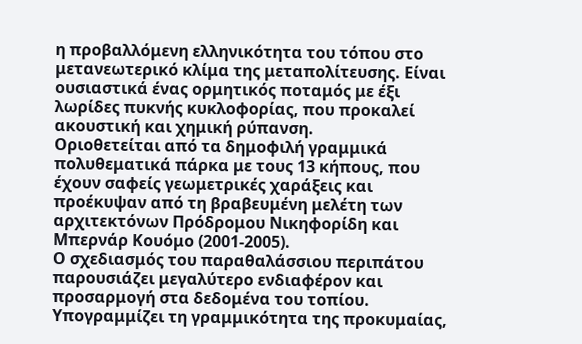η προβαλλόμενη ελληνικότητα του τόπου στο μετανεωτερικό κλίμα της μεταπολίτευσης. Είναι ουσιαστικά ένας ορμητικός ποταμός με έξι λωρίδες πυκνής κυκλοφορίας, που προκαλεί ακουστική και χημική ρύπανση.
Οριοθετείται από τα δημοφιλή γραμμικά πολυθεματικά πάρκα με τους 13 κήπους, που έχουν σαφείς γεωμετρικές χαράξεις και προέκυψαν από τη βραβευμένη μελέτη των αρχιτεκτόνων Πρόδρομου Νικηφορίδη και Μπερνάρ Κουόμο (2001-2005).
Ο σχεδιασμός του παραθαλάσσιου περιπάτου παρουσιάζει μεγαλύτερο ενδιαφέρον και προσαρμογή στα δεδομένα του τοπίου. Υπογραμμίζει τη γραμμικότητα της προκυμαίας,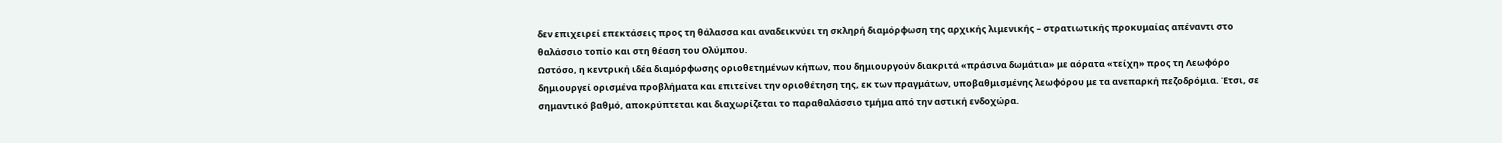δεν επιχειρεί επεκτάσεις προς τη θάλασσα και αναδεικνύει τη σκληρή διαμόρφωση της αρχικής λιμενικής – στρατιωτικής προκυμαίας απέναντι στο θαλάσσιο τοπίο και στη θέαση του Ολύμπου.
Ωστόσο, η κεντρική ιδέα διαμόρφωσης οριοθετημένων κήπων, που δημιουργούν διακριτά «πράσινα δωμάτια» με αόρατα «τείχη» προς τη Λεωφόρο δημιουργεί ορισμένα προβλήματα και επιτείνει την οριοθέτηση της, εκ των πραγμάτων, υποβαθμισμένης λεωφόρου με τα ανεπαρκή πεζοδρόμια. Έτσι, σε σημαντικό βαθμό, αποκρύπτεται και διαχωρίζεται το παραθαλάσσιο τμήμα από την αστική ενδοχώρα.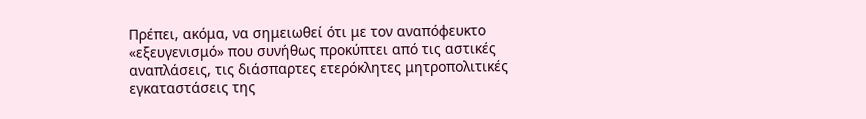Πρέπει, ακόμα, να σημειωθεί ότι με τον αναπόφευκτο «εξευγενισμό» που συνήθως προκύπτει από τις αστικές αναπλάσεις, τις διάσπαρτες ετερόκλητες μητροπολιτικές εγκαταστάσεις της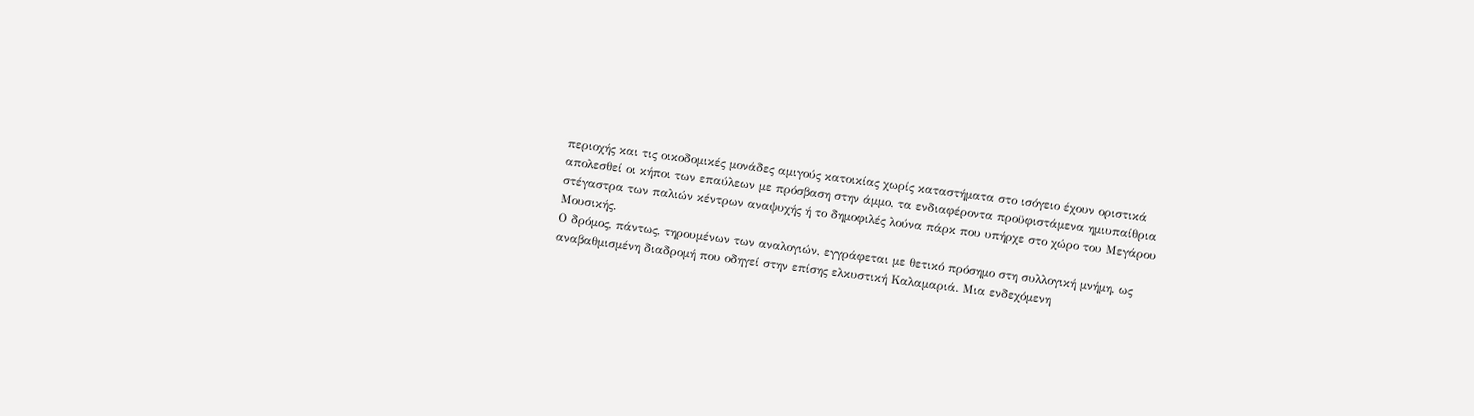περιοχής και τις οικοδομικές μονάδες αμιγούς κατοικίας χωρίς καταστήματα στο ισόγειο έχουν οριστικά απολεσθεί οι κήποι των επαύλεων με πρόσβαση στην άμμο, τα ενδιαφέροντα προϋφιστάμενα ημιυπαίθρια στέγαστρα των παλιών κέντρων αναψυχής ή το δημοφιλές λούνα πάρκ που υπήρχε στο χώρο του Μεγάρου Μουσικής.
Ο δρόμος, πάντως, τηρουμένων των αναλογιών, εγγράφεται με θετικό πρόσημο στη συλλογική μνήμη, ως αναβαθμισμένη διαδρομή που οδηγεί στην επίσης ελκυστική Καλαμαριά. Μια ενδεχόμενη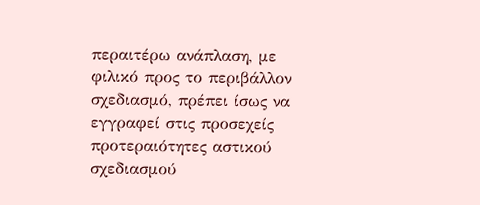περαιτέρω ανάπλαση, με φιλικό προς το περιβάλλον σχεδιασμό, πρέπει ίσως να εγγραφεί στις προσεχείς προτεραιότητες αστικού σχεδιασμού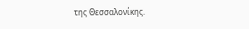της Θεσσαλονίκης.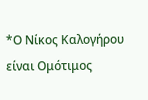*Ο Νίκος Καλογήρου είναι Ομότιμος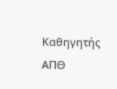Καθηγητής ΑΠΘ